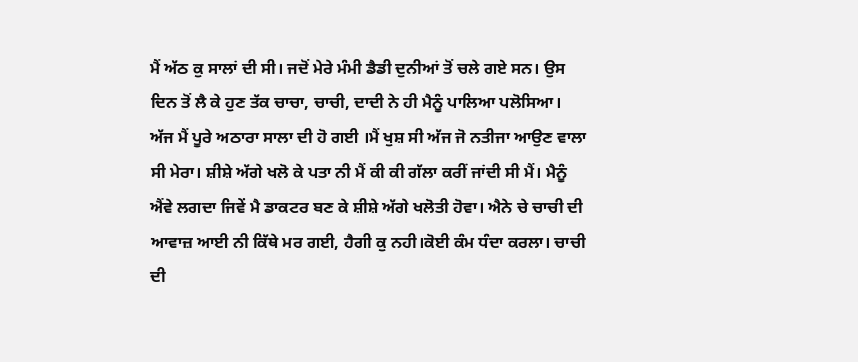ਮੈਂ ਅੱਠ ਕੁ ਸਾਲਾਂ ਦੀ ਸੀ। ਜਦੋਂ ਮੇਰੇ ਮੰਮੀ ਡੈਡੀ ਦੁਨੀਆਂ ਤੋਂ ਚਲੇ ਗਏ ਸਨ। ਉਸ ਦਿਨ ਤੋਂ ਲੈ ਕੇ ਹੁਣ ਤੱਕ ਚਾਚਾ, ਚਾਚੀ, ਦਾਦੀ ਨੇ ਹੀ ਮੈਨੂੰ ਪਾਲਿਆ ਪਲੋਸਿਆ। ਅੱਜ ਮੈਂ ਪੂਰੇ ਅਠਾਰਾ ਸਾਲਾ ਦੀ ਹੋ ਗਈ ।ਮੈਂ ਖੁਸ਼ ਸੀ ਅੱਜ ਜੋ ਨਤੀਜਾ ਆਉਣ ਵਾਲਾ ਸੀ ਮੇਰਾ। ਸ਼ੀਸ਼ੇ ਅੱਗੇ ਖਲੋ ਕੇ ਪਤਾ ਨੀ ਮੈਂ ਕੀ ਕੀ ਗੱਲਾ ਕਰੀਂ ਜਾਂਦੀ ਸੀ ਮੈਂ। ਮੈਨੂੰ ਐਂਵੇ ਲਗਦਾ ਜਿਵੇਂ ਮੈ ਡਾਕਟਰ ਬਣ ਕੇ ਸ਼ੀਸ਼ੇ ਅੱਗੇ ਖਲੋਤੀ ਹੋਵਾ। ਐਨੇ ਚੇ ਚਾਚੀ ਦੀ ਆਵਾਜ਼ ਆਈ ਨੀ ਕਿੱਥੇ ਮਰ ਗਈ, ਹੈਗੀ ਕੁ ਨਹੀ।ਕੋਈ ਕੰਮ ਧੰਦਾ ਕਰਲਾ। ਚਾਚੀ ਦੀ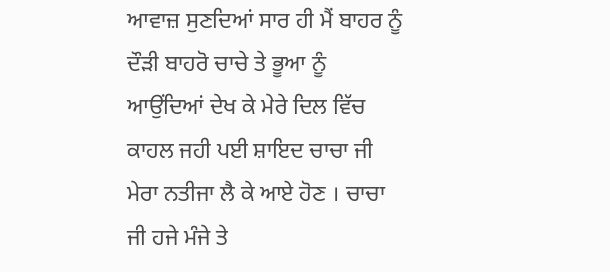ਆਵਾਜ਼ ਸੁਣਦਿਆਂ ਸਾਰ ਹੀ ਮੈਂ ਬਾਹਰ ਨੂੰ ਦੌੜੀ ਬਾਹਰੋ ਚਾਚੇ ਤੇ ਭੂਆ ਨੂੰ ਆਉਂਦਿਆਂ ਦੇਖ ਕੇ ਮੇਰੇ ਦਿਲ ਵਿੱਚ ਕਾਹਲ ਜਹੀ ਪਈ ਸ਼ਾਇਦ ਚਾਚਾ ਜੀ ਮੇਰਾ ਨਤੀਜਾ ਲੈ ਕੇ ਆਏ ਹੋਣ । ਚਾਚਾ ਜੀ ਹਜੇ ਮੰਜੇ ਤੇ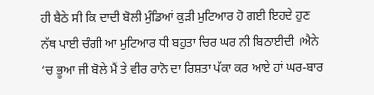ਹੀ ਬੈਠੇ ਸੀ ਕਿ ਦਾਦੀ ਬੋਲੀ ਮੁੰਡਿਆਂ ਕੁੜੀ ਮੁਟਿਆਰ ਹੋ ਗਈ ਇਹਦੇ ਹੁਣ ਨੱਥ ਪਾਈ ਚੰਗੀ ਆ ਮੁਟਿਆਰ ਧੀ ਬਹੁਤਾ ਚਿਰ ਘਰ ਨੀ ਬਿਠਾਈਦੀ ।ਐਨੇ ‘ਚ ਭੂਆ ਜੀ ਬੋਲੇ ਮੈਂ ਤੇ ਵੀਰ ਰਾਨੋ ਦਾ ਰਿਸ਼ਤਾ ਪੱਕਾ ਕਰ ਆਏ ਹਾਂ ਘਰ-ਬਾਰ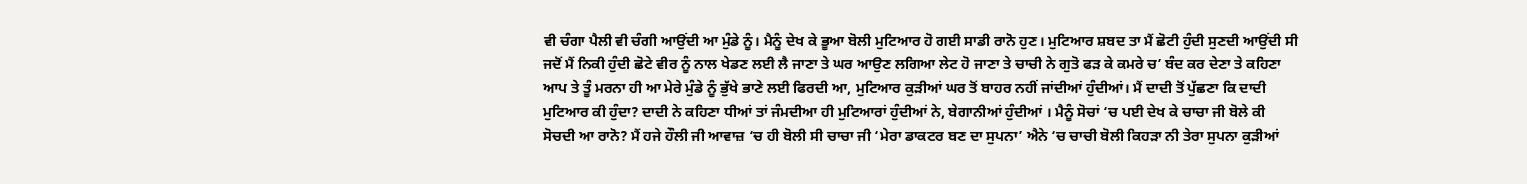ਵੀ ਚੰਗਾ ਪੈਲੀ ਵੀ ਚੰਗੀ ਆਉਂਦੀ ਆ ਮੁੰਡੇ ਨੂੰ। ਮੈਨੂੰ ਦੇਖ ਕੇ ਭੂਆ ਬੋਲੀ ਮੁਟਿਆਰ ਹੋ ਗਈ ਸਾਡੀ ਰਾਨੋ ਹੁਣ। ਮੁਟਿਆਰ ਸ਼ਬਦ ਤਾ ਮੈਂ ਛੋਟੀ ਹੁੰਦੀ ਸੁਣਦੀ ਆਉਂਦੀ ਸੀ ਜਦੋਂ ਮੈਂ ਨਿਕੀ ਹੁੰਦੀ ਛੋਟੇ ਵੀਰ ਨੂੰ ਨਾਲ ਖੇਡਣ ਲਈ ਲੈ ਜਾਣਾ ਤੇ ਘਰ ਆਉਣ ਲਗਿਆ ਲੇਟ ਹੋ ਜਾਣਾ ਤੇ ਚਾਚੀ ਨੇ ਗੁਤੋ ਫੜ ਕੇ ਕਮਰੇ ਚ’ ਬੰਦ ਕਰ ਦੇਣਾ ਤੇ ਕਹਿਣਾ ਆਪ ਤੇ ਤੂੰ ਮਰਨਾ ਹੀ ਆ ਮੇਰੇ ਮੁੰਡੇ ਨੂੰ ਭੁੱਖੇ ਭਾਣੇ ਲਈ ਫਿਰਦੀ ਆ, ਮੁਟਿਆਰ ਕੁੜੀਆਂ ਘਰ ਤੋਂ ਬਾਹਰ ਨਹੀਂ ਜਾਂਦੀਆਂ ਹੁੰਦੀਆਂ। ਮੈਂ ਦਾਦੀ ਤੋਂ ਪੁੱਛਣਾ ਕਿ ਦਾਦੀ ਮੁਟਿਆਰ ਕੀ ਹੁੰਦਾ? ਦਾਦੀ ਨੇ ਕਹਿਣਾ ਧੀਆਂ ਤਾਂ ਜੰਮਦੀਆ ਹੀ ਮੁਟਿਆਰਾਂ ਹੁੰਦੀਆਂ ਨੇ, ਬੇਗਾਨੀਆਂ ਹੁੰਦੀਆਂ । ਮੈਨੂੰ ਸੋਚਾਂ ‘ਚ ਪਈ ਦੇਖ ਕੇ ਚਾਚਾ ਜੀ ਬੋਲੇ ਕੀ ਸੋਚਦੀ ਆ ਰਾਨੋ? ਮੈਂ ਹਜੇ ਹੌਲੀ ਜੀ ਆਵਾਜ਼ ‘ਚ ਹੀ ਬੋਲੀ ਸੀ ਚਾਚਾ ਜੀ ‘ਮੇਰਾ ਡਾਕਟਰ ਬਣ ਦਾ ਸੁਪਨਾ’ ਐਨੇ ‘ਚ ਚਾਚੀ ਬੋਲੀ ਕਿਹੜਾ ਨੀ ਤੇਰਾ ਸੁਪਨਾ ਕੁੜੀਆਂ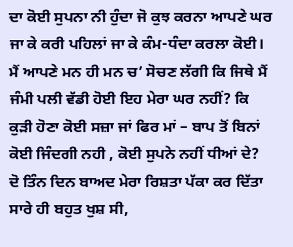ਦਾ ਕੋਈ ਸੁਪਨਾ ਨੀ ਹੁੰਦਾ ਜੋ ਕੁਝ ਕਰਨਾ ਆਪਣੇ ਘਰ ਜਾ ਕੇ ਕਰੀ ਪਹਿਲਾਂ ਜਾ ਕੇ ਕੰਮ-ਧੰਦਾ ਕਰਲਾ ਕੋਈ। ਮੈਂ ਆਪਣੇ ਮਨ ਹੀ ਮਨ ਚ’ ਸੋਚਣ ਲੱਗੀ ਕਿ ਜਿਥੇ ਮੈਂ ਜੰਮੀ ਪਲੀ ਵੱਡੀ ਹੋਈ ਇਹ ਮੇਰਾ ਘਰ ਨਹੀਂ? ਕਿ ਕੁੜੀ ਹੋਣਾ ਕੋਈ ਸਜ਼ਾ ਜਾਂ ਫਿਰ ਮਾਂ – ਬਾਪ ਤੋਂ ਬਿਨਾਂ ਕੋਈ ਜਿੰਦਗੀ ਨਹੀ , ਕੋਈ ਸੁਪਨੇ ਨਹੀਂ ਧੀਆਂ ਦੇ?
ਦੋ ਤਿੰਨ ਦਿਨ ਬਾਅਦ ਮੇਰਾ ਰਿਸ਼ਤਾ ਪੱਕਾ ਕਰ ਦਿੱਤਾ ਸਾਰੇ ਹੀ ਬਹੁਤ ਖੁਸ਼ ਸੀ,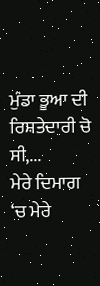ਮੁੰਡਾ ਭੂਆ ਦੀ ਰਿਸ਼ਤੇਦਾਰੀ ਚੋ ਸੀ,...
ਮੇਰੇ ਦਿਮਾਗ ‘ਚ ਮੇਰੇ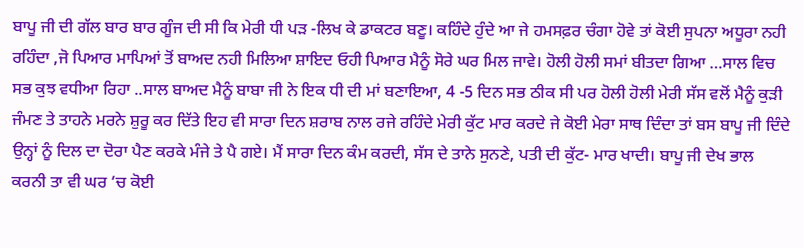ਬਾਪੂ ਜੀ ਦੀ ਗੱਲ ਬਾਰ ਬਾਰ ਗੂੰਜ ਦੀ ਸੀ ਕਿ ਮੇਰੀ ਧੀ ਪੜ -ਲਿਖ ਕੇ ਡਾਕਟਰ ਬਣੂ। ਕਹਿੰਦੇ ਹੁੰਦੇ ਆ ਜੇ ਹਮਸਫ਼ਰ ਚੰਗਾ ਹੋਵੇ ਤਾਂ ਕੋਈ ਸੁਪਨਾ ਅਧੂਰਾ ਨਹੀ ਰਹਿੰਦਾ ,ਜੋ ਪਿਆਰ ਮਾਪਿਆਂ ਤੋਂ ਬਾਅਦ ਨਹੀ ਮਿਲਿਆ ਸ਼ਾਇਦ ਓਹੀ ਪਿਆਰ ਮੈਨੂੰ ਸੋਰੇ ਘਰ ਮਿਲ ਜਾਵੇ। ਹੋਲੀ ਹੋਲੀ ਸਮਾਂ ਬੀਤਦਾ ਗਿਆ …ਸਾਲ ਵਿਚ ਸਭ ਕੁਝ ਵਧੀਆ ਰਿਹਾ ..ਸਾਲ ਬਾਅਦ ਮੈਨੂੰ ਬਾਬਾ ਜੀ ਨੇ ਇਕ ਧੀ ਦੀ ਮਾਂ ਬਣਾਇਆ, 4 -5 ਦਿਨ ਸਭ ਠੀਕ ਸੀ ਪਰ ਹੋਲੀ ਹੋਲੀ ਮੇਰੀ ਸੱਸ ਵਲੋਂ ਮੈਨੂੰ ਕੁੜੀ ਜੰਮਣ ਤੇ ਤਾਹਨੇ ਮਰਨੇ ਸ਼ੁਰੂ ਕਰ ਦਿੱਤੇ ਇਹ ਵੀ ਸਾਰਾ ਦਿਨ ਸ਼ਰਾਬ ਨਾਲ ਰਜੇ ਰਹਿੰਦੇ ਮੇਰੀ ਕੁੱਟ ਮਾਰ ਕਰਦੇ ਜੇ ਕੋਈ ਮੇਰਾ ਸਾਥ ਦਿੰਦਾ ਤਾਂ ਬਸ ਬਾਪੂ ਜੀ ਦਿੰਦੇ ਉਨ੍ਹਾਂ ਨੂੰ ਦਿਲ ਦਾ ਦੋਰਾ ਪੈਣ ਕਰਕੇ ਮੰਜੇ ਤੇ ਪੈ ਗਏ। ਮੈਂ ਸਾਰਾ ਦਿਨ ਕੰਮ ਕਰਦੀ, ਸੱਸ ਦੇ ਤਾਨੇ ਸੁਨਣੇ, ਪਤੀ ਦੀ ਕੁੱਟ- ਮਾਰ ਖਾਦੀ। ਬਾਪੂ ਜੀ ਦੇਖ ਭਾਲ ਕਰਨੀ ਤਾ ਵੀ ਘਰ ‘ਚ ਕੋਈ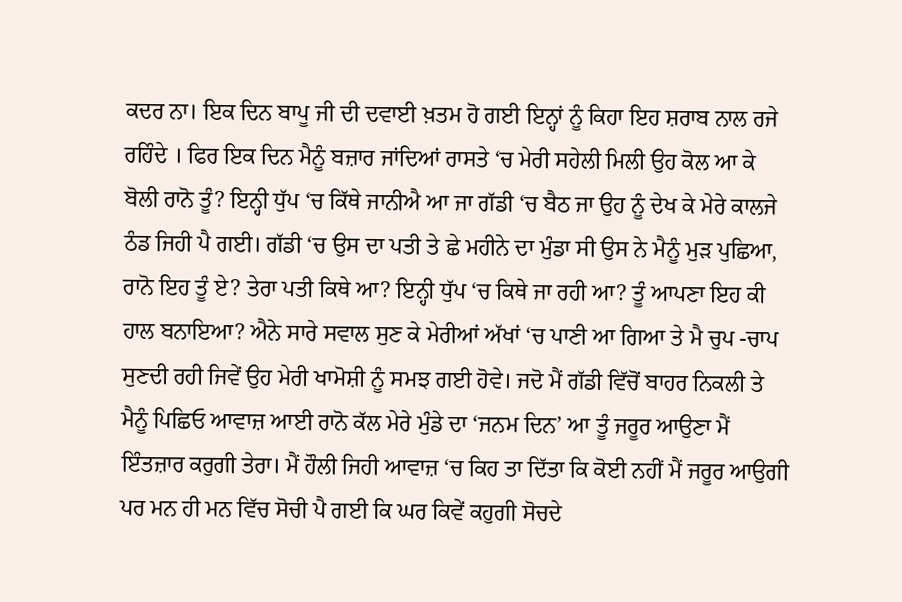ਕਦਰ ਨਾ। ਇਕ ਦਿਨ ਬਾਪੂ ਜੀ ਦੀ ਦਵਾਈ ਖ਼ਤਮ ਹੋ ਗਈ ਇਨ੍ਹਾਂ ਨੂੰ ਕਿਹਾ ਇਹ ਸ਼ਰਾਬ ਨਾਲ ਰਜੇ ਰਹਿੰਦੇ । ਫਿਰ ਇਕ ਦਿਨ ਮੈਨੂੰ ਬਜ਼ਾਰ ਜਾਂਦਿਆਂ ਰਾਸਤੇ ‘ਚ ਮੇਰੀ ਸਹੇਲੀ ਮਿਲੀ ਉਹ ਕੋਲ ਆ ਕੇ ਬੋਲੀ ਰਾਨੋ ਤੂੰ? ਇਨ੍ਹੀ ਧੁੱਪ ‘ਚ ਕਿੱਥੇ ਜਾਨੀਐ ਆ ਜਾ ਗੱਡੀ ‘ਚ ਬੈਠ ਜਾ ਉਹ ਨੂੰ ਦੇਖ ਕੇ ਮੇਰੇ ਕਾਲਜੇ ਠੰਡ ਜਿਹੀ ਪੈ ਗਈ। ਗੱਡੀ ‘ਚ ਉਸ ਦਾ ਪਤੀ ਤੇ ਛੇ ਮਹੀਨੇ ਦਾ ਮੁੰਡਾ ਸੀ ਉਸ ਨੇ ਮੈਨੂੰ ਮੁੜ ਪੁਛਿਆ, ਰਾਨੋ ਇਹ ਤੂੰ ਏ? ਤੇਰਾ ਪਤੀ ਕਿਥੇ ਆ? ਇਨ੍ਹੀ ਧੁੱਪ ‘ਚ ਕਿਥੇ ਜਾ ਰਹੀ ਆ? ਤੂੰ ਆਪਣਾ ਇਹ ਕੀ ਹਾਲ ਬਨਾਇਆ? ਐਨੇ ਸਾਰੇ ਸਵਾਲ ਸੁਣ ਕੇ ਮੇਰੀਆਂ ਅੱਖਾਂ ‘ਚ ਪਾਣੀ ਆ ਗਿਆ ਤੇ ਮੈ ਚੁਪ -ਚਾਪ ਸੁਣਦੀ ਰਹੀ ਜਿਵੇਂ ਉਹ ਮੇਰੀ ਖਾਮੋਸ਼ੀ ਨੂੰ ਸਮਝ ਗਈ ਹੋਵੇ। ਜਦੋ ਮੈਂ ਗੱਡੀ ਵਿੱਚੋਂ ਬਾਹਰ ਨਿਕਲੀ ਤੇ ਮੈਨੂੰ ਪਿਛਿਓ ਆਵਾਜ਼ ਆਈ ਰਾਨੋ ਕੱਲ ਮੇਰੇ ਮੁੰਡੇ ਦਾ ‘ਜਨਮ ਦਿਨ’ ਆ ਤੂੰ ਜਰੂਰ ਆਉਣਾ ਮੈਂ ਇੰਤਜ਼ਾਰ ਕਰੁਗੀ ਤੇਰਾ। ਮੈਂ ਹੌਲੀ ਜਿਹੀ ਆਵਾਜ਼ ‘ਚ ਕਿਹ ਤਾ ਦਿੱਤਾ ਕਿ ਕੋਈ ਨਹੀਂ ਮੈਂ ਜਰੂਰ ਆਉਗੀ ਪਰ ਮਨ ਹੀ ਮਨ ਵਿੱਚ ਸੋਚੀ ਪੈ ਗਈ ਕਿ ਘਰ ਕਿਵੇਂ ਕਹੁਗੀ ਸੋਚਦੇ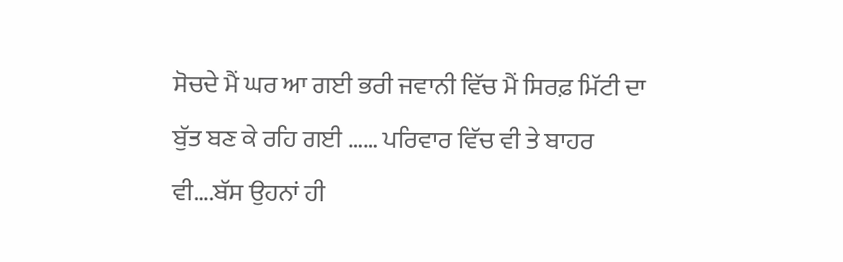ਸੋਚਦੇ ਮੈਂ ਘਰ ਆ ਗਈ ਭਰੀ ਜਵਾਨੀ ਵਿੱਚ ਮੈਂ ਸਿਰਫ਼ ਮਿੱਟੀ ਦਾ ਬੁੱਤ ਬਣ ਕੇ ਰਹਿ ਗਈ …… ਪਰਿਵਾਰ ਵਿੱਚ ਵੀ ਤੇ ਬਾਹਰ ਵੀ….ਬੱਸ ਉਹਨਾਂ ਹੀ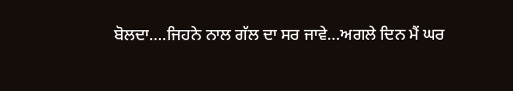ਬੋਲਦਾ….ਜਿਹਨੇ ਨਾਲ ਗੱਲ ਦਾ ਸਰ ਜਾਵੇ…ਅਗਲੇ ਦਿਨ ਮੈਂ ਘਰ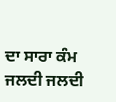ਦਾ ਸਾਰਾ ਕੰਮ ਜਲਦੀ ਜਲਦੀ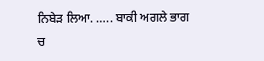ਨਿਬੇੜ ਲਿਆ. ….. ਬਾਕੀ ਅਗਲੇ ਭਾਗ ਚ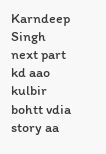Karndeep Singh
next part kd aao
kulbir
bohtt vdia story aa